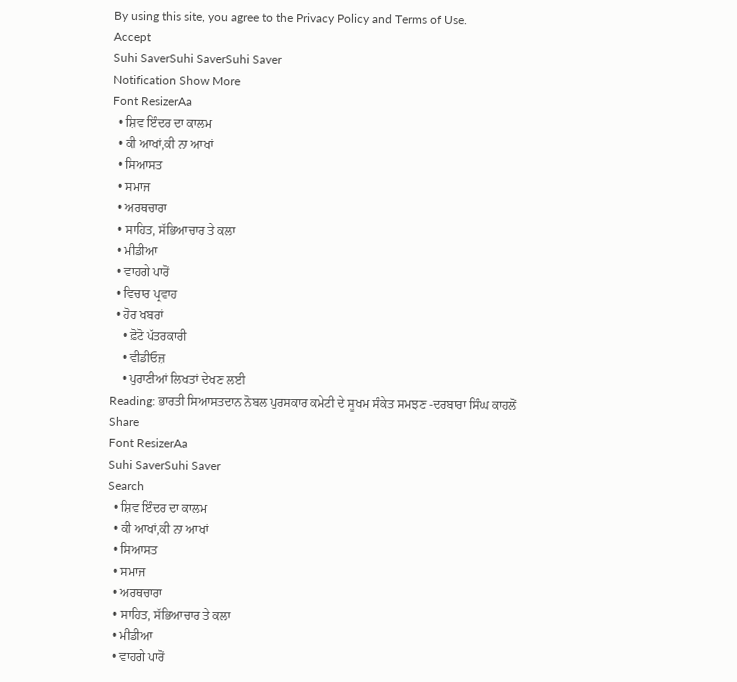By using this site, you agree to the Privacy Policy and Terms of Use.
Accept
Suhi SaverSuhi SaverSuhi Saver
Notification Show More
Font ResizerAa
  • ਸ਼ਿਵ ਇੰਦਰ ਦਾ ਕਾਲਮ
  • ਕੀ ਆਖਾਂ,ਕੀ ਨਾ ਆਖਾਂ
  • ਸਿਆਸਤ
  • ਸਮਾਜ
  • ਅਰਥਚਾਰਾ
  • ਸਾਹਿਤ, ਸੱਭਿਆਚਾਰ ਤੇ ਕਲਾ
  • ਮੀਡੀਆ
  • ਵਾਹਗੇ ਪਾਰੋਂ
  • ਵਿਚਾਰ ਪ੍ਰਵਾਹ
  • ਹੋਰ ਖਬਰਾਂ
    • ਫ਼ੋਟੋ ਪੱਤਰਕਾਰੀ
    • ਵੀਡੀਓਜ਼
    • ਪੁਰਾਣੀਆਂ ਲਿਖਤਾਂ ਦੇਖਣ ਲਈ
Reading: ਭਾਰਤੀ ਸਿਆਸਤਦਾਨ ਨੋਬਲ ਪੁਰਸਕਾਰ ਕਮੇਟੀ ਦੇ ਸੂਖਮ ਸੰਕੇਤ ਸਮਝਣ -ਦਰਬਾਰਾ ਸਿੰਘ ਕਾਹਲੋਂ
Share
Font ResizerAa
Suhi SaverSuhi Saver
Search
  • ਸ਼ਿਵ ਇੰਦਰ ਦਾ ਕਾਲਮ
  • ਕੀ ਆਖਾਂ,ਕੀ ਨਾ ਆਖਾਂ
  • ਸਿਆਸਤ
  • ਸਮਾਜ
  • ਅਰਥਚਾਰਾ
  • ਸਾਹਿਤ, ਸੱਭਿਆਚਾਰ ਤੇ ਕਲਾ
  • ਮੀਡੀਆ
  • ਵਾਹਗੇ ਪਾਰੋਂ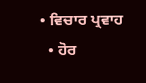• ਵਿਚਾਰ ਪ੍ਰਵਾਹ
  • ਹੋਰ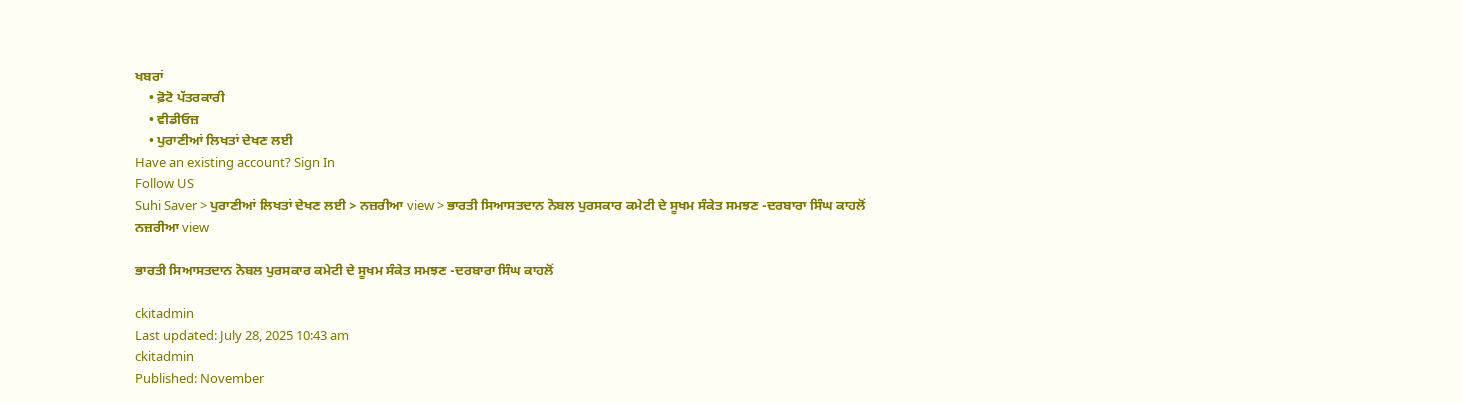ਖਬਰਾਂ
    • ਫ਼ੋਟੋ ਪੱਤਰਕਾਰੀ
    • ਵੀਡੀਓਜ਼
    • ਪੁਰਾਣੀਆਂ ਲਿਖਤਾਂ ਦੇਖਣ ਲਈ
Have an existing account? Sign In
Follow US
Suhi Saver > ਪੁਰਾਣੀਆਂ ਲਿਖਤਾਂ ਦੇਖਣ ਲਈ > ਨਜ਼ਰੀਆ view > ਭਾਰਤੀ ਸਿਆਸਤਦਾਨ ਨੋਬਲ ਪੁਰਸਕਾਰ ਕਮੇਟੀ ਦੇ ਸੂਖਮ ਸੰਕੇਤ ਸਮਝਣ -ਦਰਬਾਰਾ ਸਿੰਘ ਕਾਹਲੋਂ
ਨਜ਼ਰੀਆ view

ਭਾਰਤੀ ਸਿਆਸਤਦਾਨ ਨੋਬਲ ਪੁਰਸਕਾਰ ਕਮੇਟੀ ਦੇ ਸੂਖਮ ਸੰਕੇਤ ਸਮਝਣ -ਦਰਬਾਰਾ ਸਿੰਘ ਕਾਹਲੋਂ

ckitadmin
Last updated: July 28, 2025 10:43 am
ckitadmin
Published: November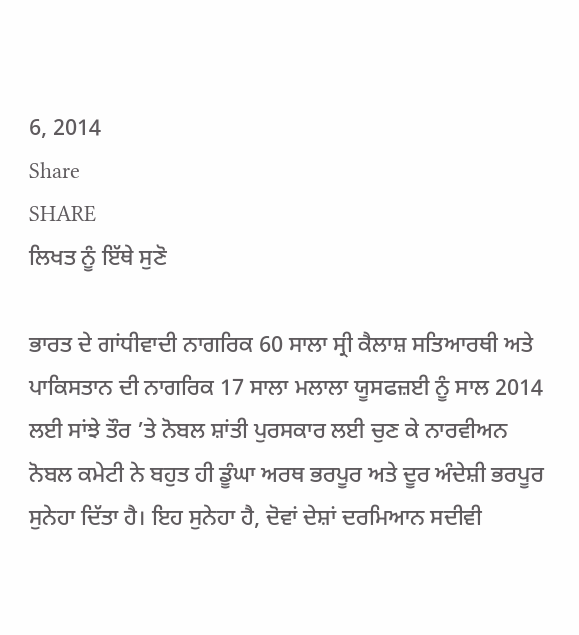6, 2014
Share
SHARE
ਲਿਖਤ ਨੂੰ ਇੱਥੇ ਸੁਣੋ

ਭਾਰਤ ਦੇ ਗਾਂਧੀਵਾਦੀ ਨਾਗਰਿਕ 60 ਸਾਲਾ ਸ੍ਰੀ ਕੈਲਾਸ਼ ਸਤਿਆਰਥੀ ਅਤੇ ਪਾਕਿਸਤਾਨ ਦੀ ਨਾਗਰਿਕ 17 ਸਾਲਾ ਮਲਾਲਾ ਯੂਸਫਜ਼ਈ ਨੂੰ ਸਾਲ 2014 ਲਈ ਸਾਂਝੇ ਤੌਰ ’ਤੇ ਨੋਬਲ ਸ਼ਾਂਤੀ ਪੁਰਸਕਾਰ ਲਈ ਚੁਣ ਕੇ ਨਾਰਵੀਅਨ ਨੋਬਲ ਕਮੇਟੀ ਨੇ ਬਹੁਤ ਹੀ ਡੂੰਘਾ ਅਰਥ ਭਰਪੂਰ ਅਤੇ ਦੂਰ ਅੰਦੇਸ਼ੀ ਭਰਪੂਰ ਸੁਨੇਹਾ ਦਿੱਤਾ ਹੈ। ਇਹ ਸੁਨੇਹਾ ਹੈ, ਦੋਵਾਂ ਦੇਸ਼ਾਂ ਦਰਮਿਆਨ ਸਦੀਵੀ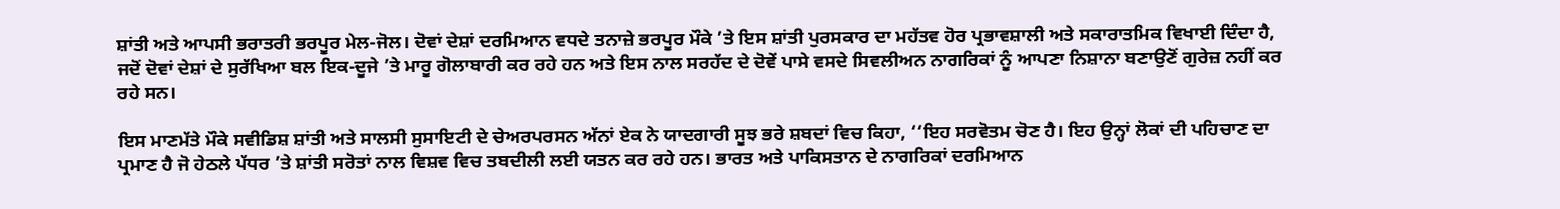ਸ਼ਾਂਤੀ ਅਤੇ ਆਪਸੀ ਭਰਾਤਰੀ ਭਰਪੂਰ ਮੇਲ-ਜੋਲ। ਦੋਵਾਂ ਦੇਸ਼ਾਂ ਦਰਮਿਆਨ ਵਧਦੇ ਤਨਾਜ਼ੇ ਭਰਪੂਰ ਮੌਕੇ ’ਤੇ ਇਸ ਸ਼ਾਂਤੀ ਪੁਰਸਕਾਰ ਦਾ ਮਹੱਤਵ ਹੋਰ ਪ੍ਰਭਾਵਸ਼ਾਲੀ ਅਤੇ ਸਕਾਰਾਤਮਿਕ ਵਿਖਾਈ ਦਿੰਦਾ ਹੈ, ਜਦੋਂ ਦੋਵਾਂ ਦੇਸ਼ਾਂ ਦੇ ਸੁਰੱਖਿਆ ਬਲ ਇਕ-ਦੂਜੇ ’ਤੇ ਮਾਰੂ ਗੋਲਾਬਾਰੀ ਕਰ ਰਹੇ ਹਨ ਅਤੇ ਇਸ ਨਾਲ ਸਰਹੱਦ ਦੇ ਦੋਵੇਂ ਪਾਸੇ ਵਸਦੇ ਸਿਵਲੀਅਨ ਨਾਗਰਿਕਾਂ ਨੂੰ ਆਪਣਾ ਨਿਸ਼ਾਨਾ ਬਣਾਉਣੋਂ ਗੁਰੇਜ਼ ਨਹੀਂ ਕਰ ਰਹੇ ਸਨ।

ਇਸ ਮਾਣਮੱਤੇ ਮੌਕੇ ਸਵੀਡਿਸ਼ ਸ਼ਾਂਤੀ ਅਤੇ ਸਾਲਸੀ ਸੁਸਾਇਟੀ ਦੇ ਚੇਅਰਪਰਸਨ ਅੱਨਾਂ ਏਕ ਨੇ ਯਾਦਗਾਰੀ ਸੂਝ ਭਰੇ ਸ਼ਬਦਾਂ ਵਿਚ ਕਿਹਾ, ‘‘ਇਹ ਸਰਵੋਤਮ ਚੋਣ ਹੈ। ਇਹ ਉਨ੍ਹਾਂ ਲੋਕਾਂ ਦੀ ਪਹਿਚਾਣ ਦਾ ਪ੍ਰਮਾਣ ਹੈ ਜੋ ਹੇਠਲੇ ਪੱਧਰ ’ਤੇ ਸ਼ਾਂਤੀ ਸਰੋਤਾਂ ਨਾਲ ਵਿਸ਼ਵ ਵਿਚ ਤਬਦੀਲੀ ਲਈ ਯਤਨ ਕਰ ਰਹੇ ਹਨ। ਭਾਰਤ ਅਤੇ ਪਾਕਿਸਤਾਨ ਦੇ ਨਾਗਰਿਕਾਂ ਦਰਮਿਆਨ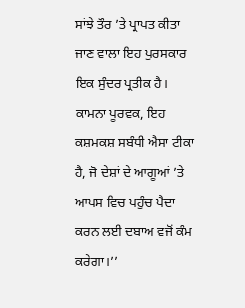ਸਾਂਝੇ ਤੌਰ ’ਤੇ ਪ੍ਰਾਪਤ ਕੀਤਾ ਜਾਣ ਵਾਲਾ ਇਹ ਪੁਰਸਕਾਰ ਇਕ ਸੁੰਦਰ ਪ੍ਰਤੀਕ ਹੈ। ਕਾਮਨਾ ਪੂਰਵਕ, ਇਹ ਕਸ਼ਮਕਸ਼ ਸਬੰਧੀ ਐਸਾ ਟੀਕਾ ਹੈ, ਜੋ ਦੇਸ਼ਾਂ ਦੇ ਆਗੂਆਂ ’ਤੇ ਆਪਸ ਵਿਚ ਪਹੁੰਚ ਪੈਦਾ ਕਰਨ ਲਈ ਦਬਾਅ ਵਜੋਂ ਕੰਮ ਕਰੇਗਾ।’’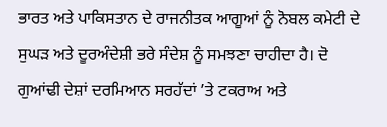ਭਾਰਤ ਅਤੇ ਪਾਕਿਸਤਾਨ ਦੇ ਰਾਜਨੀਤਕ ਆਗੂਆਂ ਨੂੰ ਨੋਬਲ ਕਮੇਟੀ ਦੇ ਸੁਘੜ ਅਤੇ ਦੂਰਅੰਦੇਸ਼ੀ ਭਰੇ ਸੰਦੇਸ਼ ਨੂੰ ਸਮਝਣਾ ਚਾਹੀਦਾ ਹੈ। ਦੋ ਗੁਆਂਢੀ ਦੇਸ਼ਾਂ ਦਰਮਿਆਨ ਸਰਹੱਦਾਂ ’ਤੇ ਟਕਰਾਅ ਅਤੇ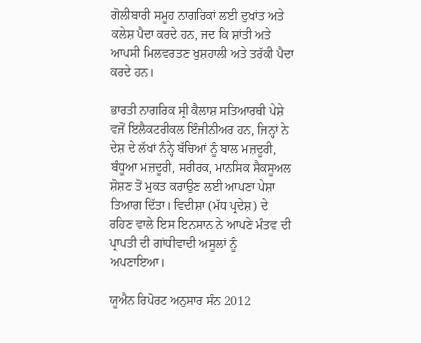ਗੋਲੀਬਾਰੀ ਸਮੂਹ ਨਾਗਰਿਕਾਂ ਲਈ ਦੁਖਾਂਤ ਅਤੇ ਕਲੇਸ਼ ਪੈਦਾ ਕਰਦੇ ਹਨ, ਜਦ ਕਿ ਸ਼ਾਂਤੀ ਅਤੇ ਆਪਸੀ ਮਿਲਵਰਤਣ ਖੁਸ਼ਹਾਲੀ ਅਤੇ ਤਰੱਕੀ ਪੈਦਾ ਕਰਦੇ ਹਨ।

ਭਾਰਤੀ ਨਾਗਰਿਕ ਸ੍ਰੀ ਕੈਲਾਸ਼ ਸਤਿਆਰਥੀ ਪੇਸ਼ੇ ਵਜੋਂ ਇਲੈਕਟਰੀਕਲ ਇੰਜੀਨੀਅਰ ਹਨ, ਜਿਨ੍ਹਾਂ ਨੇ ਦੇਸ਼ ਦੇ ਲੱਖਾਂ ਨੰਨ੍ਹੇ ਬੱਚਿਆਂ ਨੂੰ ਬਾਲ ਮਜ਼ਦੂਰੀ, ਬੰਧੂਆ ਮਜ਼ਦੂਰੀ, ਸਰੀਰਕ, ਮਾਨਸਿਕ ਸੈਕਸੂਅਲ ਸ਼ੋਸ਼ਣ ਤੋਂ ਮੁਕਤ ਕਰਾਉਣ ਲਈ ਆਪਣਾ ਪੇਸ਼ਾ ਤਿਆਗ ਦਿੱਤਾ। ਵਿਦੀਸ਼ਾ (ਮੱਧ ਪ੍ਰਦੇਸ਼) ਦੇ ਰਹਿਣ ਵਾਲੇ ਇਸ ਇਨਸਾਨ ਨੇ ਆਪਣੇ ਮੰਤਵ ਦੀ ਪ੍ਰਾਪਤੀ ਦੀ ਗਾਂਧੀਵਾਦੀ ਅਸੂਲਾਂ ਨੂੰ ਅਪਣਾਇਆ।

ਯੂਐਨ ਰਿਪੋਰਟ ਅਨੁਸਾਰ ਸੰਨ 2012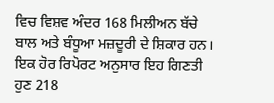ਵਿਚ ਵਿਸ਼ਵ ਅੰਦਰ 168 ਮਿਲੀਅਨ ਬੱਚੇ ਬਾਲ ਅਤੇ ਬੰਧੂਆ ਮਜ਼ਦੂਰੀ ਦੇ ਸ਼ਿਕਾਰ ਹਨ। ਇਕ ਹੋਰ ਰਿਪੋਰਟ ਅਨੁਸਾਰ ਇਹ ਗਿਣਤੀ ਹੁਣ 218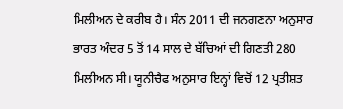ਮਿਲੀਅਨ ਦੇ ਕਰੀਬ ਹੈ। ਸੰਨ 2011 ਦੀ ਜਨਗਣਨਾ ਅਨੁਸਾਰ ਭਾਰਤ ਅੰਦਰ 5 ਤੋਂ 14 ਸਾਲ ਦੇ ਬੱਚਿਆਂ ਦੀ ਗਿਣਤੀ 280 ਮਿਲੀਅਨ ਸੀ। ਯੂਨੀਚੈਫ ਅਨੁਸਾਰ ਇਨ੍ਹਾਂ ਵਿਚੋਂ 12 ਪ੍ਰਤੀਸ਼ਤ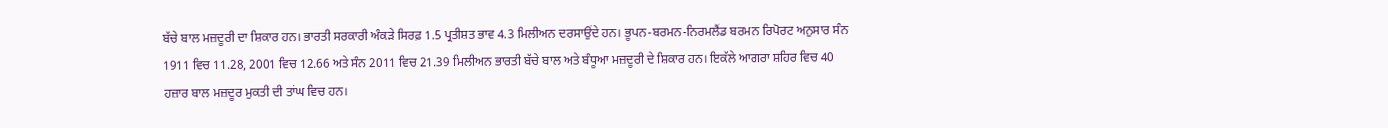ਬੱਚੇ ਬਾਲ ਮਜ਼ਦੂਰੀ ਦਾ ਸ਼ਿਕਾਰ ਹਨ। ਭਾਰਤੀ ਸਰਕਾਰੀ ਅੰਕੜੇ ਸਿਰਫ਼ 1.5 ਪ੍ਰਤੀਸ਼ਤ ਭਾਵ 4.3 ਮਿਲੀਅਨ ਦਰਸਾਉਂਦੇ ਹਨ। ਭੂਪਨ-ਬਰਮਨ-ਨਿਰਮਲੈਂਡ ਬਰਮਨ ਰਿਪੋਰਟ ਅਨੁਸਾਰ ਸੰਨ 1911 ਵਿਚ 11.28, 2001 ਵਿਚ 12.66 ਅਤੇ ਸੰਨ 2011 ਵਿਚ 21.39 ਮਿਲੀਅਨ ਭਾਰਤੀ ਬੱਚੇ ਬਾਲ ਅਤੇ ਬੰਧੂਆ ਮਜ਼ਦੂਰੀ ਦੇ ਸ਼ਿਕਾਰ ਹਨ। ਇਕੱਲੇ ਆਗਰਾ ਸ਼ਹਿਰ ਵਿਚ 40 ਹਜ਼ਾਰ ਬਾਲ ਮਜ਼ਦੂਰ ਮੁਕਤੀ ਦੀ ਤਾਂਘ ਵਿਚ ਹਨ।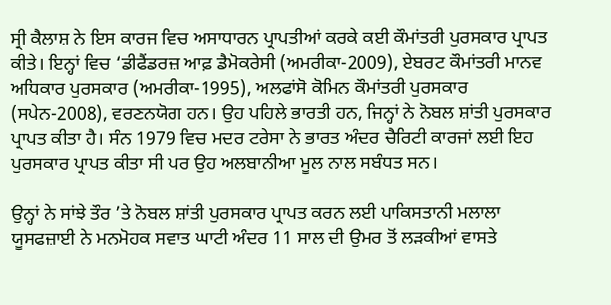ਸ੍ਰੀ ਕੈਲਾਸ਼ ਨੇ ਇਸ ਕਾਰਜ ਵਿਚ ਅਸਾਧਾਰਨ ਪ੍ਰਾਪਤੀਆਂ ਕਰਕੇ ਕਈ ਕੌਮਾਂਤਰੀ ਪੁਰਸਕਾਰ ਪ੍ਰਾਪਤ ਕੀਤੇ। ਇਨ੍ਹਾਂ ਵਿਚ ‘ਡੀਫੈਂਡਰਜ਼ ਆਫ਼ ਡੈਮੋਕਰੇਸੀ (ਅਮਰੀਕਾ-2009), ਏਬਰਟ ਕੌਮਾਂਤਰੀ ਮਾਨਵ ਅਧਿਕਾਰ ਪੁਰਸਕਾਰ (ਅਮਰੀਕਾ-1995), ਅਲਫਾਂਸੋ ਕੋਮਿਨ ਕੌਮਾਂਤਰੀ ਪੁਰਸਕਾਰ (ਸਪੇਨ-2008), ਵਰਣਨਯੋਗ ਹਨ। ਉਹ ਪਹਿਲੇ ਭਾਰਤੀ ਹਨ, ਜਿਨ੍ਹਾਂ ਨੇ ਨੋਬਲ ਸ਼ਾਂਤੀ ਪੁਰਸਕਾਰ ਪ੍ਰਾਪਤ ਕੀਤਾ ਹੈ। ਸੰਨ 1979 ਵਿਚ ਮਦਰ ਟਰੇਸਾ ਨੇ ਭਾਰਤ ਅੰਦਰ ਚੈਰਿਟੀ ਕਾਰਜਾਂ ਲਈ ਇਹ ਪੁਰਸਕਾਰ ਪ੍ਰਾਪਤ ਕੀਤਾ ਸੀ ਪਰ ਉਹ ਅਲਬਾਨੀਆ ਮੂਲ ਨਾਲ ਸਬੰਧਤ ਸਨ।

ਉਨ੍ਹਾਂ ਨੇ ਸਾਂਝੇ ਤੌਰ ’ਤੇ ਨੋਬਲ ਸ਼ਾਂਤੀ ਪੁਰਸਕਾਰ ਪ੍ਰਾਪਤ ਕਰਨ ਲਈ ਪਾਕਿਸਤਾਨੀ ਮਲਾਲਾ ਯੂਸਫਜ਼ਾਈ ਨੇ ਮਨਮੋਹਕ ਸਵਾਤ ਘਾਟੀ ਅੰਦਰ 11 ਸਾਲ ਦੀ ਉਮਰ ਤੋਂ ਲੜਕੀਆਂ ਵਾਸਤੇ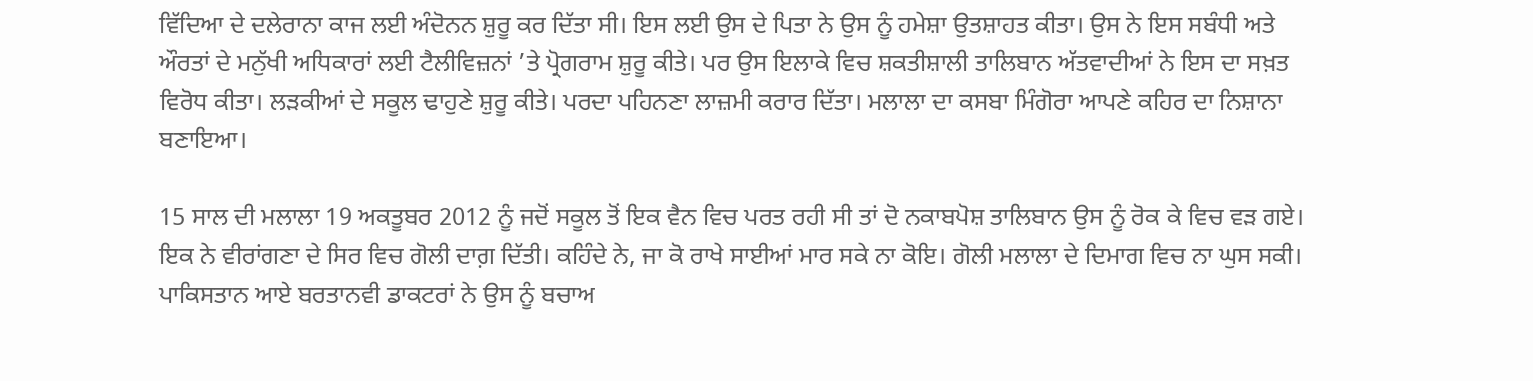ਵਿੱਦਿਆ ਦੇ ਦਲੇਰਾਨਾ ਕਾਜ ਲਈ ਅੰਦੋਨਨ ਸ਼ੁਰੂ ਕਰ ਦਿੱਤਾ ਸੀ। ਇਸ ਲਈ ਉਸ ਦੇ ਪਿਤਾ ਨੇ ਉਸ ਨੂੰ ਹਮੇਸ਼ਾ ਉਤਸ਼ਾਹਤ ਕੀਤਾ। ਉਸ ਨੇ ਇਸ ਸਬੰਧੀ ਅਤੇ ਔਰਤਾਂ ਦੇ ਮਨੁੱਖੀ ਅਧਿਕਾਰਾਂ ਲਈ ਟੈਲੀਵਿਜ਼ਨਾਂ ’ਤੇ ਪ੍ਰੋਗਰਾਮ ਸ਼ੁਰੂ ਕੀਤੇ। ਪਰ ਉਸ ਇਲਾਕੇ ਵਿਚ ਸ਼ਕਤੀਸ਼ਾਲੀ ਤਾਲਿਬਾਨ ਅੱਤਵਾਦੀਆਂ ਨੇ ਇਸ ਦਾ ਸਖ਼ਤ ਵਿਰੋਧ ਕੀਤਾ। ਲੜਕੀਆਂ ਦੇ ਸਕੂਲ ਢਾਹੁਣੇ ਸ਼ੁਰੂ ਕੀਤੇ। ਪਰਦਾ ਪਹਿਨਣਾ ਲਾਜ਼ਮੀ ਕਰਾਰ ਦਿੱਤਾ। ਮਲਾਲਾ ਦਾ ਕਸਬਾ ਮਿੰਗੋਰਾ ਆਪਣੇ ਕਹਿਰ ਦਾ ਨਿਸ਼ਾਨਾ ਬਣਾਇਆ।

15 ਸਾਲ ਦੀ ਮਲਾਲਾ 19 ਅਕਤੂਬਰ 2012 ਨੂੰ ਜਦੋਂ ਸਕੂਲ ਤੋਂ ਇਕ ਵੈਨ ਵਿਚ ਪਰਤ ਰਹੀ ਸੀ ਤਾਂ ਦੋ ਨਕਾਬਪੋਸ਼ ਤਾਲਿਬਾਨ ਉਸ ਨੂੰ ਰੋਕ ਕੇ ਵਿਚ ਵੜ ਗਏ। ਇਕ ਨੇ ਵੀਰਾਂਗਣਾ ਦੇ ਸਿਰ ਵਿਚ ਗੋਲੀ ਦਾਗ਼ ਦਿੱਤੀ। ਕਹਿੰਦੇ ਨੇ, ਜਾ ਕੋ ਰਾਖੇ ਸਾਈਆਂ ਮਾਰ ਸਕੇ ਨਾ ਕੋਇ। ਗੋਲੀ ਮਲਾਲਾ ਦੇ ਦਿਮਾਗ ਵਿਚ ਨਾ ਘੁਸ ਸਕੀ। ਪਾਕਿਸਤਾਨ ਆਏ ਬਰਤਾਨਵੀ ਡਾਕਟਰਾਂ ਨੇ ਉਸ ਨੂੰ ਬਚਾਅ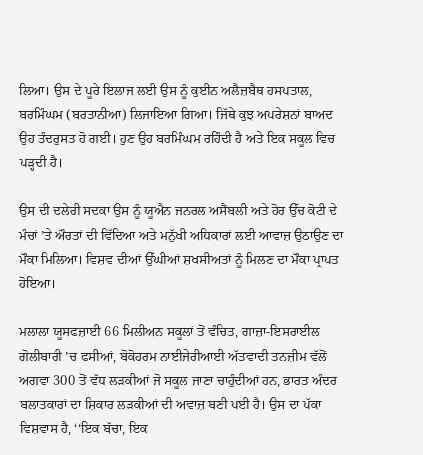ਲਿਆ। ਉਸ ਦੇ ਪੂਰੇ ਇਲਾਜ ਲਈ ਉਸ ਨੂੰ ਕੁਈਨ ਅਲੈਜ਼ਬੈਥ ਹਸਪਤਾਲ, ਬਰਮਿੰਘਮ (ਬਰਤਾਨੀਆ) ਲਿਜਾਇਆ ਗਿਆ। ਜਿੱਥੇ ਕੁਝ ਅਪਰੇਸ਼ਨਾਂ ਬਾਅਦ ਉਹ ਤੰਦਰੁਸਤ ਹੋ ਗਈ। ਹੁਣ ਉਹ ਬਰਮਿੰਘਮ ਰਹਿੰਦੀ ਹੈ ਅਤੇ ਇਕ ਸਕੂਲ ਵਿਚ ਪੜ੍ਹਦੀ ਹੈ।

ਉਸ ਦੀ ਦਲੇਰੀ ਸਦਕਾ ਉਸ ਨੂੰ ਯੂਐਨ ਜਨਰਲ ਅਸੈਂਬਲੀ ਅਤੇ ਹੋਰ ਉੱਚ ਕੋਟੀ ਦੇ ਮੰਚਾਂ ’ਤੇ ਔਰਤਾਂ ਦੀ ਵਿੱਦਿਆ ਅਤੇ ਮਨੁੱਖੀ ਅਧਿਕਾਰਾਂ ਲਈ ਆਵਾਜ਼ ਉਠਾਉਣ ਦਾ ਮੌਕਾ ਮਿਲਿਆ। ਵਿਸ਼ਵ ਦੀਆਂ ਉੱਘੀਆਂ ਸ਼ਖਸੀਅਤਾਂ ਨੂੰ ਮਿਲਣ ਦਾ ਮੌਕਾ ਪ੍ਰਾਪਤ ਹੋਇਆ।

ਮਲਾਲਾ ਯੂਸਫਜ਼ਾਈ 66 ਮਿਲੀਅਨ ਸਕੂਲਾਂ ਤੋਂ ਵੰਚਿਤ, ਗਾਜ਼ਾ-ਇਸਰਾਈਲ ਗੋਲੀਬਾਰੀ ’ਚ ਫਸੀਆਂ, ਬੋਕੋਹਰਮ ਨਾਈਜੇਰੀਆਈ ਅੱਤਵਾਦੀ ਤਨਜ਼ੀਮ ਵੱਲੋਂ ਅਗਵਾ 300 ਤੋਂ ਵੱਧ ਲੜਕੀਆਂ ਜੋ ਸਕੂਲ ਜਾਣਾ ਚਾਹੁੰਦੀਆਂ ਹਨ, ਭਾਰਤ ਅੰਦਰ ਬਲਾਤਕਾਰਾਂ ਦਾ ਸ਼ਿਕਾਰ ਲੜਕੀਆਂ ਦੀ ਅਵਾਜ਼ ਬਣੀ ਪਈ ਹੈ। ਉਸ ਦਾ ਪੱਕਾ ਵਿਸ਼ਵਾਸ ਹੈ, ‘‘ਇਕ ਬੱਚਾ, ਇਕ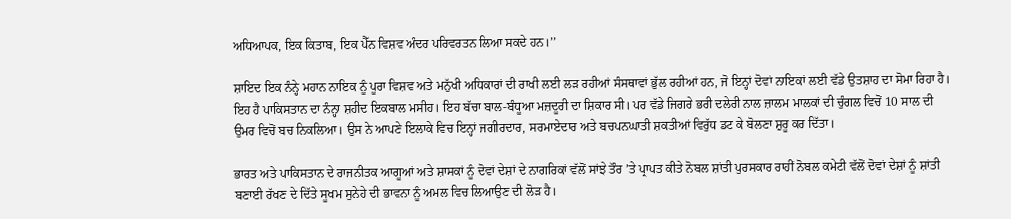ਅਧਿਆਪਕ, ਇਕ ਕਿਤਾਬ, ਇਕ ਪੈੱਨ ਵਿਸ਼ਵ ਅੰਦਰ ਪਰਿਵਰਤਨ ਲਿਆ ਸਕਦੇ ਹਨ।’’

ਸ਼ਾਇਦ ਇਕ ਨੰਨ੍ਹੇ ਮਹਾਨ ਨਾਇਕ ਨੂੰ ਪੂਰਾ ਵਿਸ਼ਵ ਅਤੇ ਮਨੁੱਖੀ ਅਧਿਕਾਰਾਂ ਦੀ ਰਾਖੀ ਲਈ ਲੜ ਰਹੀਆਂ ਸੰਸਥਾਵਾਂ ਭੁੱਲ ਰਹੀਆਂ ਹਨ, ਜੋ ਇਨ੍ਹਾਂ ਦੋਵਾਂ ਨਾਇਕਾਂ ਲਈ ਵੱਡੇ ਉਤਸ਼ਾਹ ਦਾ ਸੋਮਾ ਰਿਹਾ ਹੈ। ਇਹ ਹੈ ਪਾਕਿਸਤਾਨ ਦਾ ਨੰਨ੍ਹਾ ਸ਼ਹੀਦ ਇਕਬਾਲ ਮਸੀਹ। ਇਹ ਬੱਚਾ ਬਾਲ-ਬੰਧੂਆ ਮਜ਼ਦੂਰੀ ਦਾ ਸ਼ਿਕਾਰ ਸੀ। ਪਰ ਵੱਡੇ ਜਿਗਰੇ ਭਰੀ ਦਲੇਰੀ ਨਾਲ ਜ਼ਾਲਮ ਮਾਲਕਾਂ ਦੀ ਚੁੰਗਲ ਵਿਚੋਂ 10 ਸਾਲ ਦੀ ਉਮਰ ਵਿਚੋਂ ਬਚ ਨਿਕਲਿਆ। ਉਸ ਨੇ ਆਪਣੇ ਇਲਾਕੇ ਵਿਚ ਇਨ੍ਹਾਂ ਜਗੀਰਦਾਰ, ਸਰਮਾਏਦਾਰ ਅਤੇ ਬਚਪਨਘਾਤੀ ਸ਼ਕਤੀਆਂ ਵਿਰੁੱਧ ਡਟ ਕੇ ਬੋਲਣਾ ਸ਼ੁਰੂ ਕਰ ਦਿੱਤਾ।

ਭਾਰਤ ਅਤੇ ਪਾਕਿਸਤਾਨ ਦੇ ਰਾਜਨੀਤਕ ਆਗੂਆਂ ਅਤੇ ਸ਼ਾਸਕਾਂ ਨੂੰ ਦੋਵਾਂ ਦੇਸ਼ਾਂ ਦੇ ਨਾਗਰਿਕਾਂ ਵੱਲੋਂ ਸਾਂਝੇ ਤੌਰ ’ਤੇ ਪ੍ਰਾਪਤ ਕੀਤੇ ਨੋਬਲ ਸ਼ਾਂਤੀ ਪੁਰਸਕਾਰ ਰਾਹੀਂ ਨੋਬਲ ਕਮੇਟੀ ਵੱਲੋਂ ਦੋਵਾਂ ਦੇਸ਼ਾਂ ਨੂੰ ਸ਼ਾਂਤੀ ਬਣਾਈ ਰੱਖਣ ਦੇ ਦਿੱਤੇ ਸੂਖਮ ਸੁਨੇਹੇ ਦੀ ਭਾਵਨਾ ਨੂੰ ਅਮਲ ਵਿਚ ਲਿਆਉਣ ਦੀ ਲੋੜ ਹੈ।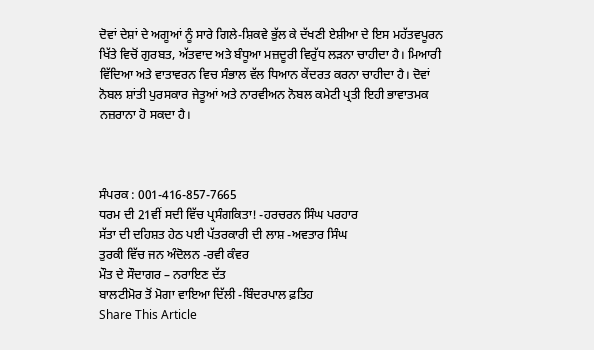ਦੋਵਾਂ ਦੇਸ਼ਾਂ ਦੇ ਅਗੂਆਂ ਨੂੰ ਸਾਰੇ ਗਿਲੇ-ਸ਼ਿਕਵੇ ਭੁੱਲ ਕੇ ਦੱਖਣੀ ਏਸ਼ੀਆ ਦੇ ਇਸ ਮਹੱਤਵਪੂਰਨ ਖਿੱਤੇ ਵਿਚੋਂ ਗੁਰਬਤ, ਅੱਤਵਾਦ ਅਤੇ ਬੰਧੂਆ ਮਜ਼ਦੂਰੀ ਵਿਰੁੱਧ ਲੜਨਾ ਚਾਹੀਦਾ ਹੈ। ਮਿਆਰੀ ਵਿੱਦਿਆ ਅਤੇ ਵਾਤਾਵਰਨ ਵਿਚ ਸੰਭਾਲ ਵੱਲ ਧਿਆਨ ਕੇਂਦਰਤ ਕਰਨਾ ਚਾਹੀਦਾ ਹੈ। ਦੋਵਾਂ ਨੋਬਲ ਸ਼ਾਂਤੀ ਪੁਰਸਕਾਰ ਜੇਤੂਆਂ ਅਤੇ ਨਾਰਵੀਅਨ ਨੋਬਲ ਕਮੇਟੀ ਪ੍ਰਤੀ ਇਹੀ ਭਾਵਾਤਮਕ ਨਜ਼ਰਾਨਾ ਹੋ ਸਕਦਾ ਹੈ।



ਸੰਪਰਕ : 001-416-857-7665
ਧਰਮ ਦੀ 21ਵੀਂ ਸਦੀ ਵਿੱਚ ਪ੍ਰਸੰਗਕਿਤਾ! -ਹਰਚਰਨ ਸਿੰਘ ਪਰਹਾਰ
ਸੱਤਾ ਦੀ ਦਹਿਸ਼ਤ ਹੇਠ ਪਈ ਪੱਤਰਕਾਰੀ ਦੀ ਲਾਸ਼ -ਅਵਤਾਰ ਸਿੰਘ
ਤੁਰਕੀ ਵਿੱਚ ਜਨ ਅੰਦੋਲਨ -ਰਵੀ ਕੰਵਰ
ਮੌਤ ਦੇ ਸੌਦਾਗਰ – ਨਰਾਇਣ ਦੱਤ
ਬਾਲਟੀਮੋਰ ਤੋਂ ਮੋਗਾ ਵਾਇਆ ਦਿੱਲੀ -ਬਿੰਦਰਪਾਲ ਫ਼ਤਿਹ
Share This Article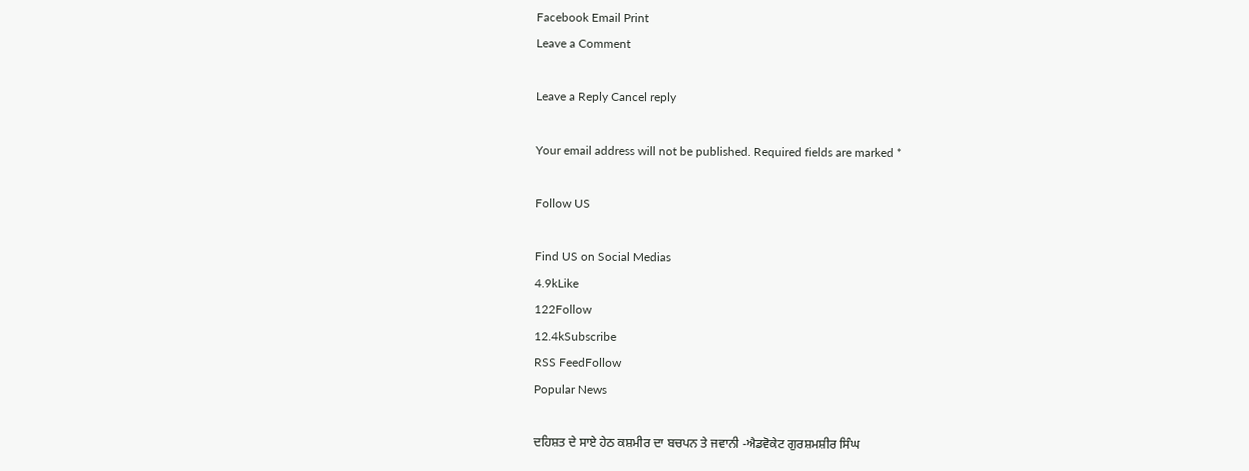Facebook Email Print
Leave a Comment

Leave a Reply Cancel reply

Your email address will not be published. Required fields are marked *

Follow US

Find US on Social Medias
4.9kLike
122Follow
12.4kSubscribe
RSS FeedFollow
Popular News

ਦਹਿਸ਼ਤ ਦੇ ਸਾਏ ਹੇਠ ਕਸ਼ਮੀਰ ਦਾ ਬਚਪਨ ਤੇ ਜਵਾਨੀ -ਐਡਵੋਕੇਟ ਗੁਰਸ਼ਮਸ਼ੀਰ ਸਿੰਘ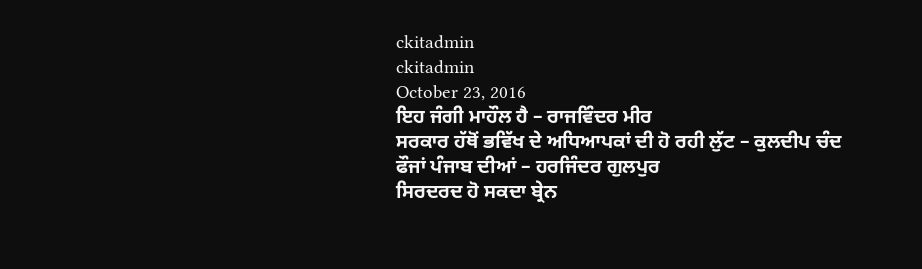ckitadmin
ckitadmin
October 23, 2016
ਇਹ ਜੰਗੀ ਮਾਹੌਲ ਹੈ – ਰਾਜਵਿੰਦਰ ਮੀਰ
ਸਰਕਾਰ ਹੱਥੋਂ ਭਵਿੱਖ ਦੇ ਅਧਿਆਪਕਾਂ ਦੀ ਹੋ ਰਹੀ ਲੁੱਟ – ਕੁਲਦੀਪ ਚੰਦ
ਫੌਜਾਂ ਪੰਜਾਬ ਦੀਆਂ – ਹਰਜਿੰਦਰ ਗੁਲਪੁਰ
ਸਿਰਦਰਦ ਹੋ ਸਕਦਾ ਬ੍ਰੇਨ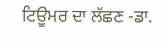ਟਿਊਮਰ ਦਾ ਲੱਛਣ -ਡਾ.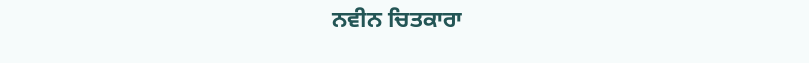ਨਵੀਨ ਚਿਤਕਾਰਾ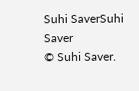Suhi SaverSuhi Saver
© Suhi Saver.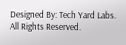Designed By: Tech Yard Labs. All Rights Reserved.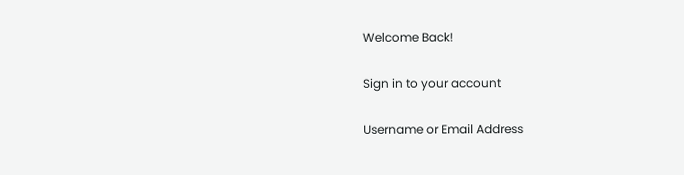Welcome Back!

Sign in to your account

Username or Email Address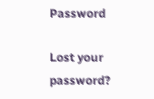Password

Lost your password?